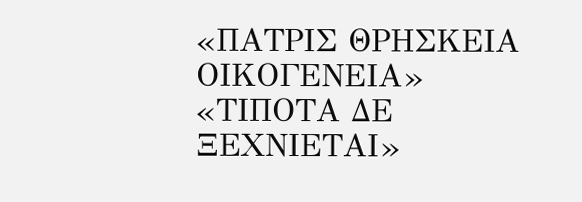«ΠΑΤΡΙΣ ΘΡΗΣΚΕΙΑ ΟΙΚΟΓΕΝΕΙΑ» «ΤΙΠΟΤΑ ΔΕ ΞΕΧΝΙΕΤΑΙ»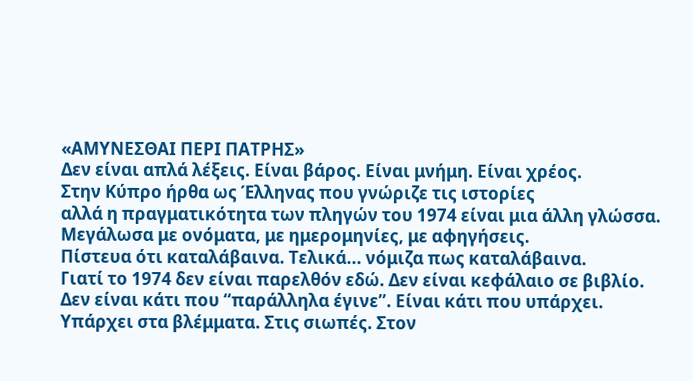«ΑΜΥΝΕΣΘΑΙ ΠΕΡΙ ΠΑΤΡΗΣ»
Δεν είναι απλά λέξεις. Είναι βάρος. Είναι μνήμη. Είναι χρέος.
Στην Κύπρο ήρθα ως Έλληνας που γνώριζε τις ιστορίες
αλλά η πραγματικότητα των πληγών του 1974 είναι μια άλλη γλώσσα.
Μεγάλωσα με ονόματα, με ημερομηνίες, με αφηγήσεις.
Πίστευα ότι καταλάβαινα. Τελικά... νόμιζα πως καταλάβαινα.
Γιατί το 1974 δεν είναι παρελθόν εδώ. Δεν είναι κεφάλαιο σε βιβλίο.
Δεν είναι κάτι που “παράλληλα έγινε”. Είναι κάτι που υπάρχει.
Υπάρχει στα βλέμματα. Στις σιωπές. Στον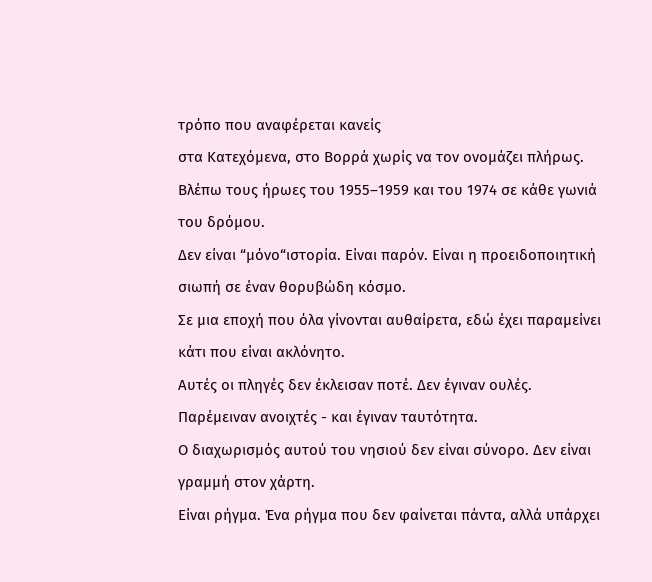τρόπο που αναφέρεται κανείς
στα Κατεχόμενα, στο Βορρά χωρίς να τον ονομάζει πλήρως.
Βλέπω τους ήρωες του 1955–1959 και του 1974 σε κάθε γωνιά του δρόμου.
Δεν είναι “μόνο“ιστορία. Είναι παρόν. Είναι η προειδοποιητική σιωπή σε έναν θορυβώδη κόσμο.
Σε μια εποχή που όλα γίνονται αυθαίρετα, εδώ έχει παραμείνει κάτι που είναι ακλόνητο.
Αυτές οι πληγές δεν έκλεισαν ποτέ. Δεν έγιναν ουλές.
Παρέμειναν ανοιχτές - και έγιναν ταυτότητα.
Ο διαχωρισμός αυτού του νησιού δεν είναι σύνορο. Δεν είναι γραμμή στον χάρτη.
Είναι ρήγμα. Ένα ρήγμα που δεν φαίνεται πάντα, αλλά υπάρχει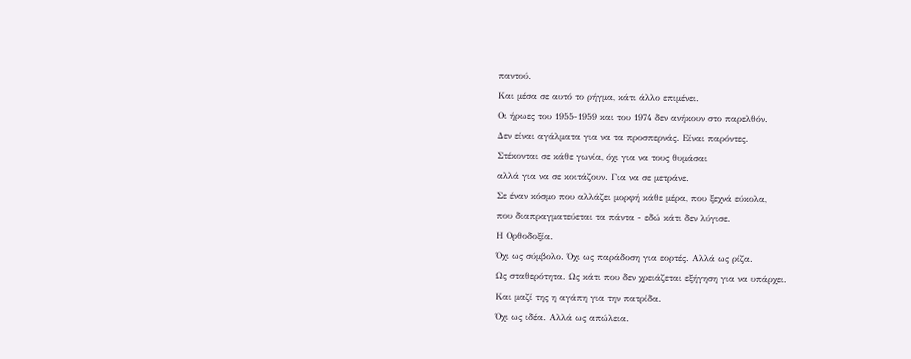παντού.
Και μέσα σε αυτό το ρήγμα, κάτι άλλο επιμένει.
Οι ήρωες του 1955-1959 και του 1974 δεν ανήκουν στο παρελθόν.
Δεν είναι αγάλματα για να τα προσπερνάς. Είναι παρόντες.
Στέκονται σε κάθε γωνία, όχι για να τους θυμάσαι
αλλά για να σε κοιτάζουν. Για να σε μετράνε.
Σε έναν κόσμο που αλλάζει μορφή κάθε μέρα, που ξεχνά εύκολα,
που διαπραγματεύεται τα πάντα - εδώ κάτι δεν λύγισε.
Η Ορθοδοξία.
Όχι ως σύμβολο. Όχι ως παράδοση για εορτές. Αλλά ως ρίζα.
Ως σταθερότητα. Ως κάτι που δεν χρειάζεται εξήγηση για να υπάρχει.
Και μαζί της η αγάπη για την πατρίδα.
Όχι ως ιδέα. Αλλά ως απώλεια.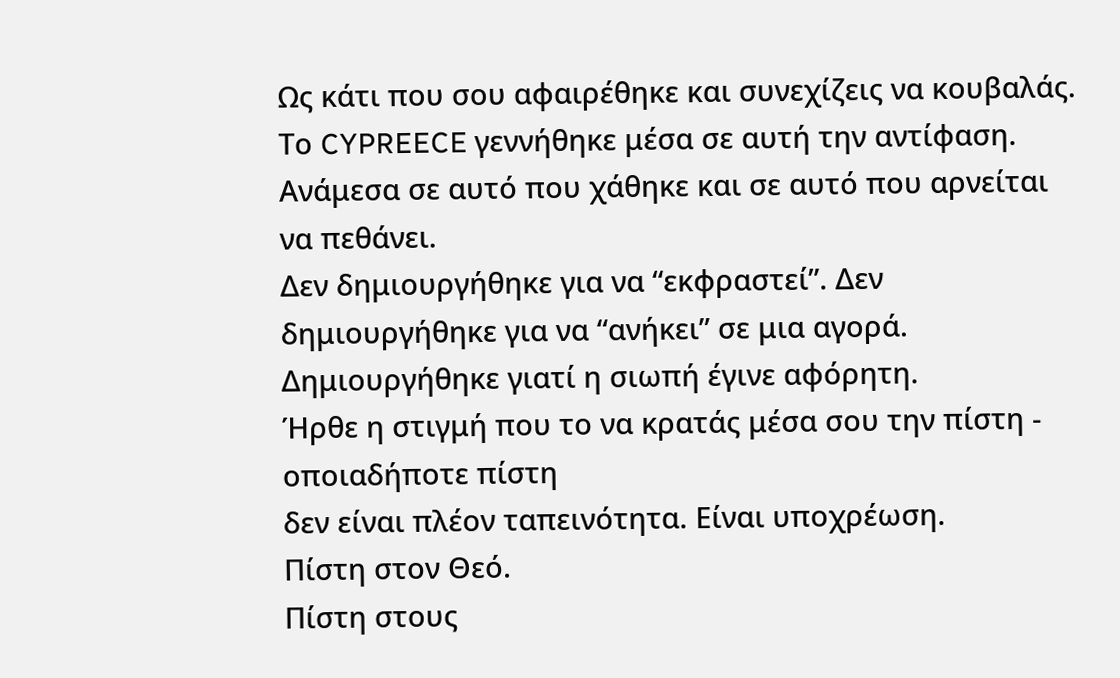Ως κάτι που σου αφαιρέθηκε και συνεχίζεις να κουβαλάς.
Το CYPREECE γεννήθηκε μέσα σε αυτή την αντίφαση.
Ανάμεσα σε αυτό που χάθηκε και σε αυτό που αρνείται να πεθάνει.
Δεν δημιουργήθηκε για να “εκφραστεί”. Δεν δημιουργήθηκε για να “ανήκει” σε μια αγορά.
Δημιουργήθηκε γιατί η σιωπή έγινε αφόρητη.
Ήρθε η στιγμή που το να κρατάς μέσα σου την πίστη - οποιαδήποτε πίστη
δεν είναι πλέον ταπεινότητα. Είναι υποχρέωση.
Πίστη στον Θεό.
Πίστη στους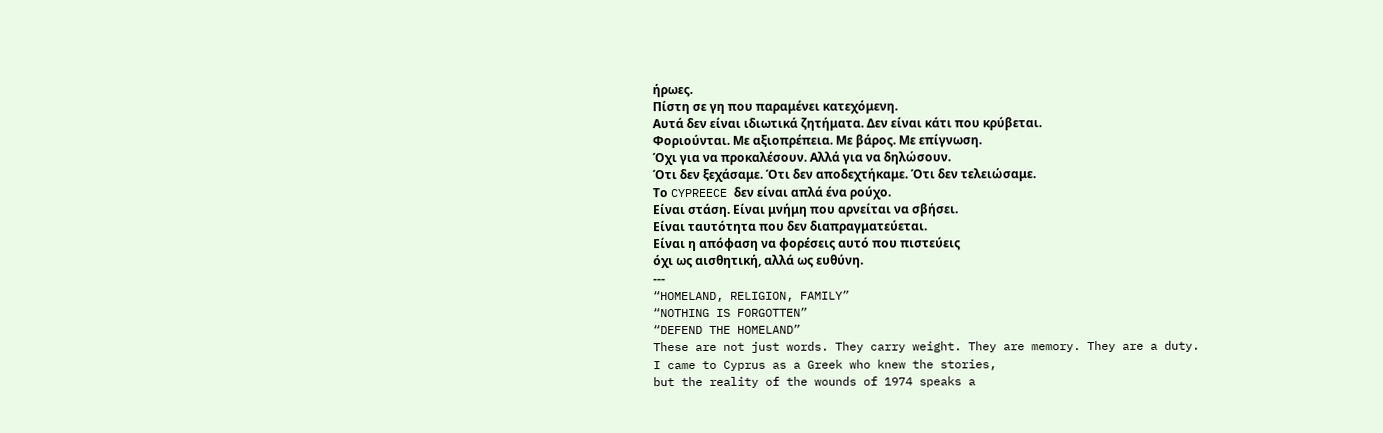ήρωες.
Πίστη σε γη που παραμένει κατεχόμενη.
Αυτά δεν είναι ιδιωτικά ζητήματα. Δεν είναι κάτι που κρύβεται.
Φοριούνται. Με αξιοπρέπεια. Με βάρος. Με επίγνωση.
Όχι για να προκαλέσουν. Αλλά για να δηλώσουν.
Ότι δεν ξεχάσαμε. Ότι δεν αποδεχτήκαμε. Ότι δεν τελειώσαμε.
Το CYPREECE δεν είναι απλά ένα ρούχο.
Είναι στάση. Είναι μνήμη που αρνείται να σβήσει.
Είναι ταυτότητα που δεν διαπραγματεύεται.
Είναι η απόφαση να φορέσεις αυτό που πιστεύεις
όχι ως αισθητική, αλλά ως ευθύνη.
---
“HOMELAND, RELIGION, FAMILY”
“NOTHING IS FORGOTTEN”
“DEFEND THE HOMELAND”
These are not just words. They carry weight. They are memory. They are a duty.
I came to Cyprus as a Greek who knew the stories,
but the reality of the wounds of 1974 speaks a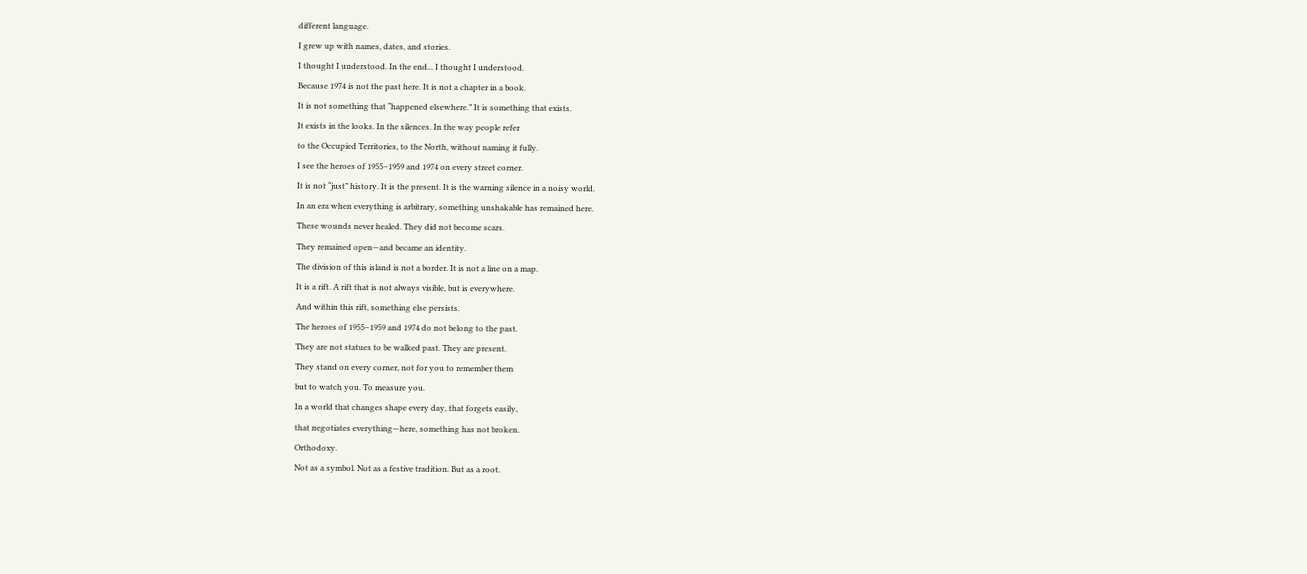different language.
I grew up with names, dates, and stories.
I thought I understood. In the end... I thought I understood.
Because 1974 is not the past here. It is not a chapter in a book.
It is not something that “happened elsewhere.” It is something that exists.
It exists in the looks. In the silences. In the way people refer
to the Occupied Territories, to the North, without naming it fully.
I see the heroes of 1955–1959 and 1974 on every street corner.
It is not “just” history. It is the present. It is the warning silence in a noisy world.
In an era when everything is arbitrary, something unshakable has remained here.
These wounds never healed. They did not become scars.
They remained open—and became an identity.
The division of this island is not a border. It is not a line on a map.
It is a rift. A rift that is not always visible, but is everywhere.
And within this rift, something else persists.
The heroes of 1955–1959 and 1974 do not belong to the past.
They are not statues to be walked past. They are present.
They stand on every corner, not for you to remember them
but to watch you. To measure you.
In a world that changes shape every day, that forgets easily,
that negotiates everything—here, something has not broken.
Orthodoxy.
Not as a symbol. Not as a festive tradition. But as a root.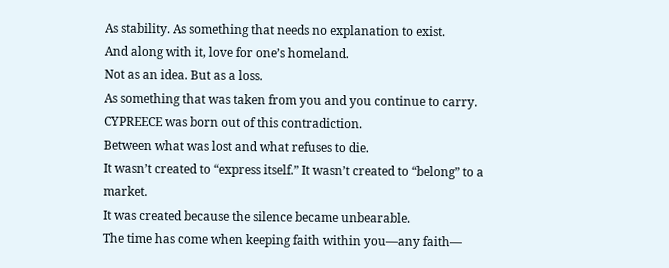As stability. As something that needs no explanation to exist.
And along with it, love for one’s homeland.
Not as an idea. But as a loss.
As something that was taken from you and you continue to carry.
CYPREECE was born out of this contradiction.
Between what was lost and what refuses to die.
It wasn’t created to “express itself.” It wasn’t created to “belong” to a market.
It was created because the silence became unbearable.
The time has come when keeping faith within you—any faith—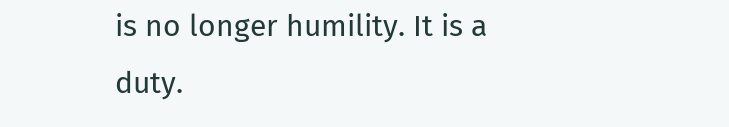is no longer humility. It is a duty.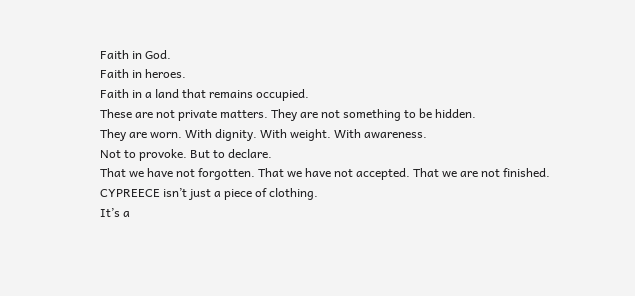Faith in God.
Faith in heroes.
Faith in a land that remains occupied.
These are not private matters. They are not something to be hidden.
They are worn. With dignity. With weight. With awareness.
Not to provoke. But to declare.
That we have not forgotten. That we have not accepted. That we are not finished.
CYPREECE isn’t just a piece of clothing.
It’s a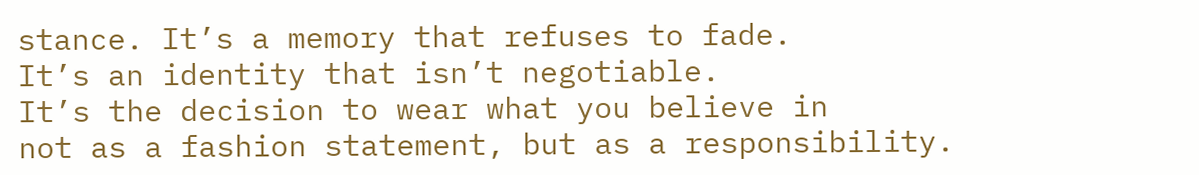stance. It’s a memory that refuses to fade.
It’s an identity that isn’t negotiable.
It’s the decision to wear what you believe in
not as a fashion statement, but as a responsibility.